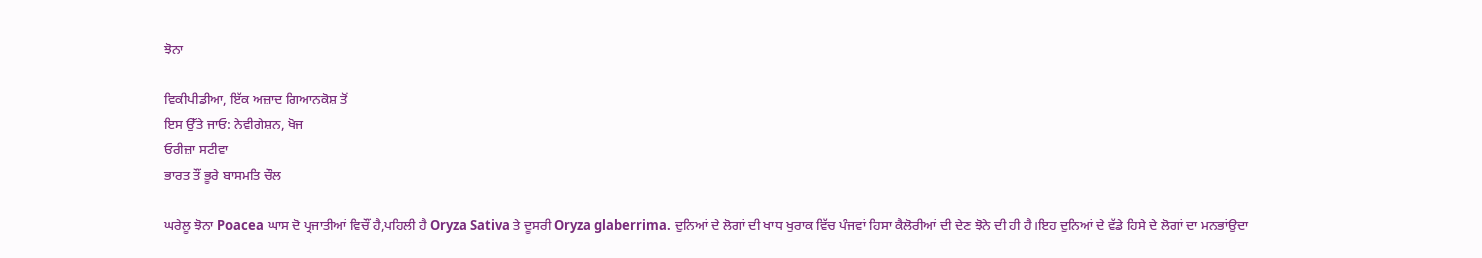ਝੋਨਾ

ਵਿਕੀਪੀਡੀਆ, ਇੱਕ ਅਜ਼ਾਦ ਗਿਆਨਕੋਸ਼ ਤੋਂ
ਇਸ ਉੱਤੇ ਜਾਓ: ਨੇਵੀਗੇਸ਼ਨ, ਖੋਜ
ਓਰੀਜ਼ਾ ਸਟੀਵਾ
ਭਾਰਤ ਤੌਂ ਭੂਰੇ ਬਾਸਮਤਿ ਚੌਲ

ਘਰੇਲੂ ਝੋਨਾ Poacea ਘਾਸ ਦੋ ਪ੍ਰਜਾਤੀਆਂ ਵਿਚੌਂ ਹੈ,ਪਹਿਲੀ ਹੈ Oryza Sativa ਤੇ ਦੂਸਰੀ Oryza glaberrima. ਦੁਨਿਆਂ ਦੇ ਲੋਗਾਂ ਦੀ ਖਾਧ ਖੁਰਾਕ ਵਿੱਚ ਪੰਜਵਾਂ ਹਿਸਾ ਕੈਲੋਰੀਆਂ ਦੀ ਦੇਣ ਝੋਨੇ ਦੀ ਹੀ ਹੈ।ਇਹ ਦੁਨਿਆਂ ਦੇ ਵੱਡੇ ਹਿਸੇ ਦੇ ਲੋਗਾਂ ਦਾ ਮਨਭਾਂਉਦਾ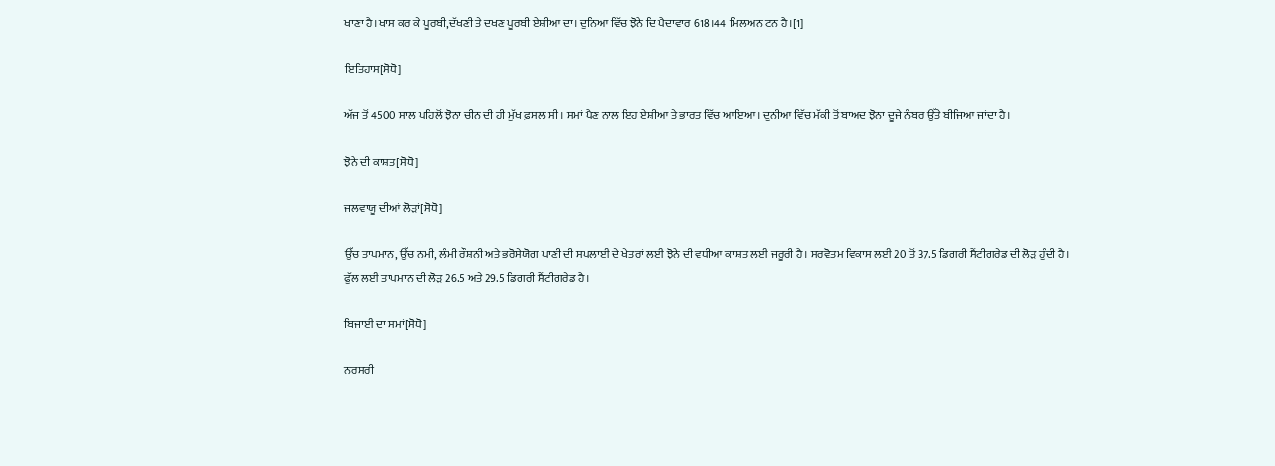ਖਾਣਾ ਹੈ।ਖਾਸ ਕਰ ਕੇ ਪੂਰਬੀ,ਦੱਖਣੀ ਤੇ ਦਖਣ ਪੂਰਬੀ ਏਸ਼ੀਆ ਦਾ। ਦੁਨਿਆ ਵਿੱਚ ਝੋਨੇ ਦਿ ਪੈਦਾਵਾਰ 618।44 ਮਿਲਅਨ ਟਨ ਹੈ।[1]

ਇਤਿਹਾਸ[ਸੋਧੋ]

ਅੱਜ ਤੋਂ 4500 ਸਾਲ ਪਹਿਲੋਂ ਝੋਨਾ ਚੀਨ ਦੀ ਹੀ ਮੁੱਖ ਫ਼ਸਲ ਸੀ। ਸਮਾਂ ਪੈਣ ਨਾਲ ਇਹ ਏਸ਼ੀਆ ਤੇ ਭਾਰਤ ਵਿੱਚ ਆਇਆ। ਦੁਨੀਆ ਵਿੱਚ ਮੱਕੀ ਤੋਂ ਬਾਅਦ ਝੋਨਾ ਦੂਜੇ ਨੰਬਰ ਉੱਤੇ ਬੀਜਿਆ ਜਾਂਦਾ ਹੈ।

ਝੋਨੇ ਦੀ ਕਾਸ਼ਤ[ਸੋਧੋ]

ਜਲਵਾਯੂ ਦੀਆਂ ਲੋੜਾਂ[ਸੋਧੋ]

ਉੱਚ ਤਾਪਮਾਨ, ਉੱਚ ਨਮੀ, ਲੰਮੀ ਰੌਸ਼ਨੀ ਅਤੇ ਭਰੋਸੇਯੋਗ ਪਾਣੀ ਦੀ ਸਪਲਾਈ ਦੇ ਖੇਤਰਾਂ ਲਈ ਝੋਨੇ ਦੀ ਵਧੀਆ ਕਾਸ਼ਤ ਲਈ ਜਰੂਰੀ ਹੈ। ਸਰਵੋਤਮ ਵਿਕਾਸ ਲਈ 20 ਤੋਂ 37.5 ਡਿਗਰੀ ਸੈਂਟੀਗਰੇਡ ਦੀ ਲੋੜ ਹੁੰਦੀ ਹੈ। ਫੁੱਲ ਲਈ ਤਾਪਮਾਨ ਦੀ ਲੋੜ 26.5 ਅਤੇ 29.5 ਡਿਗਰੀ ਸੈਂਟੀਗਰੇਡ ਹੈ।

ਬਿਜਾਈ ਦਾ ਸਮਾਂ[ਸੋਧੋ]

ਨਰਸਰੀ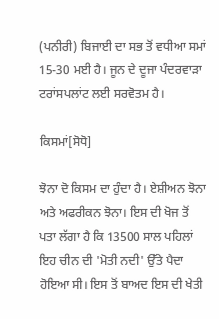(ਪਨੀਰੀ) ਬਿਜਾਈ ਦਾ ਸਭ ਤੋਂ ਵਧੀਆ ਸਮਾਂ 15-30 ਮਈ ਹੈ। ਜੂਨ ਦੇ ਦੂਜਾ ਪੰਦਰਵਾੜਾ ਟਰਾਂਸਪਲਾਂਟ ਲਈ ਸਰਵੋਤਮ ਹੈ।

ਕਿਸਮਾਂ[ਸੋਧੋ]

ਝੋਨਾ ਦੋ ਕਿਸਮ ਦਾ ਹੁੰਦਾ ਹੈ। ਏਸ਼ੀਅਨ ਝੋਨਾ ਅਤੇ ਅਫਰੀਕਨ ਝੋਨਾ। ਇਸ ਦੀ ਖੋਜ ਤੋਂ ਪਤਾ ਲੱਗਾ ਹੈ ਕਿ 13500 ਸਾਲ ਪਹਿਲਾਂ ਇਹ ਚੀਨ ਦੀ 'ਮੋਤੀ ਨਦੀ' ਉੱਤੇ ਪੈਦਾ ਹੋਇਆ ਸੀ। ਇਸ ਤੋਂ ਬਾਅਦ ਇਸ ਦੀ ਖੇਤੀ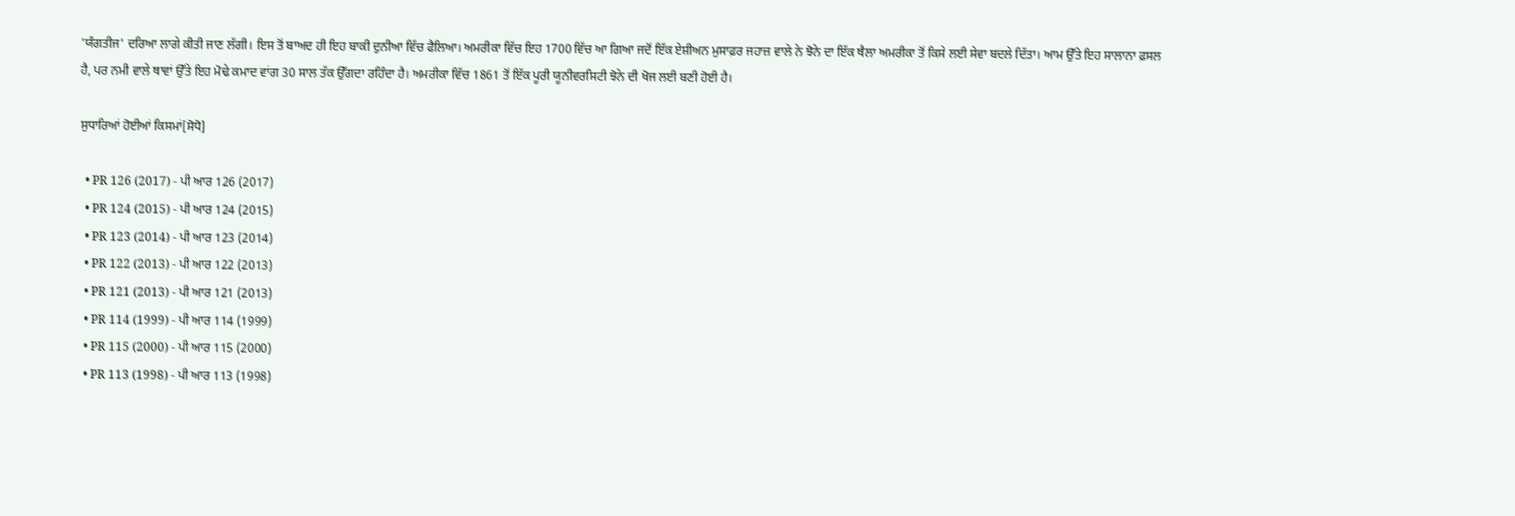'ਯੰਗਤੀਜ' ਦਰਿਆ ਲਾਗੇ ਕੀਤੀ ਜਾਣ ਲੱਗੀ। ਇਸ ਤੋਂ ਬਾਅਦ ਹੀ ਇਹ ਬਾਕੀ ਦੁਨੀਆ ਵਿੱਚ ਫੈਲਿਆ। ਅਮਰੀਕਾ ਵਿੱਚ ਇਹ 1700 ਵਿੱਚ ਆ ਗਿਆ ਜਦੋਂ ਇੱਕ ਏਸ਼ੀਅਨ ਮੁਸਾਫ਼ਰ ਜਹਾਜ਼ ਵਾਲੇ ਨੇ ਝੋਨੇ ਦਾ ਇੱਕ ਥੈਲਾ ਅਮਰੀਕਾ ਤੋਂ ਕਿਸੇ ਲਈ ਸੇਵਾ ਬਦਲੇ ਦਿੱਤਾ। ਆਮ ਉੱਤੇ ਇਹ ਸਾਲਾਨਾ ਫ਼ਸਲ ਹੈ, ਪਰ ਨਮੀ ਵਾਲੇ ਥਾਵਾਂ ਉੱਤੇ ਇਹ ਮੋਢੇ ਕਮਾਦ ਵਾਂਗ 30 ਸਾਲ ਤੱਕ ਉੱਗਦਾ ਰਹਿੰਦਾ ਹੈ। ਅਮਰੀਕਾ ਵਿੱਚ 1861 ਤੋਂ ਇੱਕ ਪੂਰੀ ਯੂਨੀਵਰਸਿਟੀ ਝੋਨੇ ਦੀ ਖੋਜ ਲਈ ਬਣੀ ਹੋਈ ਹੈ।

ਸੁਧਾਰਿਆਂ ਹੋਈਆਂ ਕਿਸਮਾਂ[ਸੋਧੋ]

  • PR 126 (2017) - ਪੀ ਆਰ 126 (2017)
  • PR 124 (2015) - ਪੀ ਆਰ 124 (2015)
  • PR 123 (2014) - ਪੀ ਆਰ 123 (2014)
  • PR 122 (2013) - ਪੀ ਆਰ 122 (2013)
  • PR 121 (2013) - ਪੀ ਆਰ 121 (2013)
  • PR 114 (1999) - ਪੀ ਆਰ 114 (1999)
  • PR 115 (2000) - ਪੀ ਆਰ 115 (2000)
  • PR 113 (1998) - ਪੀ ਆਰ 113 (1998)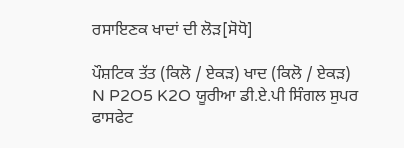ਰਸਾਇਣਕ ਖਾਦਾਂ ਦੀ ਲੋੜ[ਸੋਧੋ]

ਪੌਸ਼ਟਿਕ ਤੱਤ (ਕਿਲੋ / ਏਕੜ) ਖਾਦ (ਕਿਲੋ / ਏਕੜ)
N P2O5 K2O ਯੂਰੀਆ ਡੀ.ਏ.ਪੀ ਸਿੰਗਲ ਸੁਪਰ ਫਾਸਫੇਟ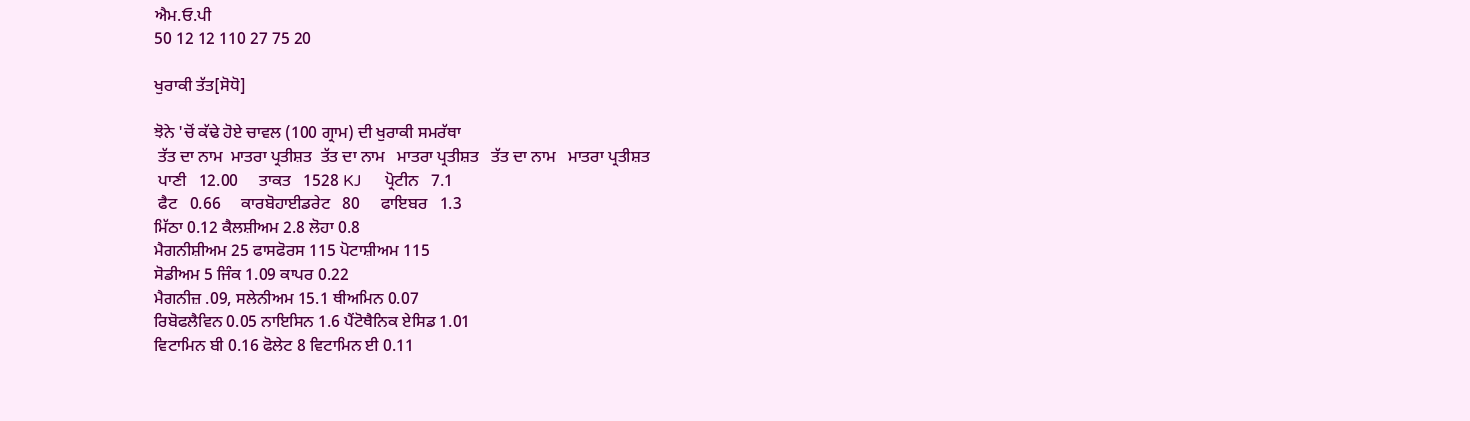ਐਮ.ਓ.ਪੀ
50 12 12 110 27 75 20

ਖੁਰਾਕੀ ਤੱਤ[ਸੋਧੋ]

ਝੋਨੇ 'ਚੋਂ ਕੱਢੇ ਹੋਏ ਚਾਵਲ (100 ਗ੍ਰਾਮ) ਦੀ ਖੁਰਾਕੀ ਸਮਰੱਥਾ
 ਤੱਤ ਦਾ ਨਾਮ  ਮਾਤਰਾ ਪ੍ਰਤੀਸ਼ਤ  ਤੱਤ ਦਾ ਨਾਮ   ਮਾਤਰਾ ਪ੍ਰਤੀਸ਼ਤ   ਤੱਤ ਦਾ ਨਾਮ   ਮਾਤਰਾ ਪ੍ਰਤੀਸ਼ਤ
 ਪਾਣੀ   12.00     ਤਾਕਤ   1528 KJ      ਪ੍ਰੋਟੀਨ   7.1
 ਫੈਟ   0.66     ਕਾਰਬੋਹਾਈਡਰੇਟ   80     ਫਾਇਬਰ   1.3
ਮਿੱਠਾ 0.12 ਕੈਲਸ਼ੀਅਮ 2.8 ਲੋਹਾ 0.8
ਮੈਗਨੀਸ਼ੀਅਮ 25 ਫਾਸਫੋਰਸ 115 ਪੋਟਾਸ਼ੀਅਮ 115
ਸੋਡੀਅਮ 5 ਜਿੰਕ 1.09 ਕਾਪਰ 0.22
ਮੈਗਨੀਜ਼ .09, ਸਲੇਨੀਅਮ 15.1 ਥੀਅਮਿਨ 0.07
ਰਿਬੋਫਲੈਵਿਨ 0.05 ਨਾਇਸਿਨ 1.6 ਪੈਂਟੋਥੈਨਿਕ ਏਸਿਡ 1.01
ਵਿਟਾਮਿਨ ਬੀ 0.16 ਫੋਲੇਟ 8 ਵਿਟਾਮਿਨ ਈ 0.11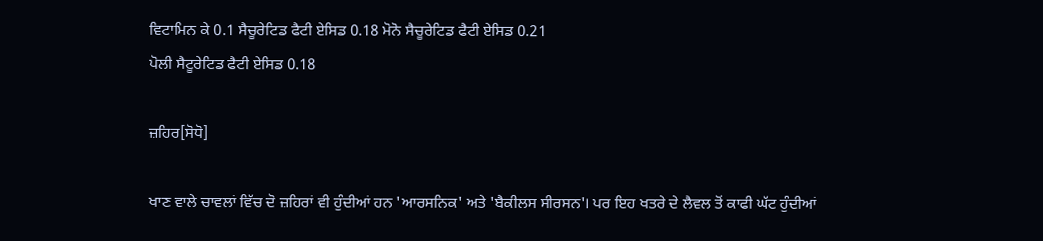ਵਿਟਾਮਿਨ ਕੇ 0.1 ਸੈਚੂਰੇਟਿਡ ਫੈਟੀ ਏਸਿਡ 0.18 ਮੋਨੋ ਸੈਚੂਰੇਟਿਡ ਫੈਟੀ ਏਸਿਡ 0.21
ਪੋਲੀ ਸੈਟੂਰੇਟਿਡ ਫੈਟੀ ਏਸਿਡ 0.18

ਜ਼ਹਿਰ[ਸੋਧੋ]

ਖਾਣ ਵਾਲੇ ਚਾਵਲਾਂ ਵਿੱਚ ਦੋ ਜ਼ਹਿਰਾਂ ਵੀ ਹੁੰਦੀਆਂ ਹਨ 'ਆਰਸਨਿਕ' ਅਤੇ 'ਬੈਕੀਲਸ ਸੀਰਸਨ'। ਪਰ ਇਹ ਖਤਰੇ ਦੇ ਲੈਵਲ ਤੋਂ ਕਾਫੀ ਘੱਟ ਹੁੰਦੀਆਂ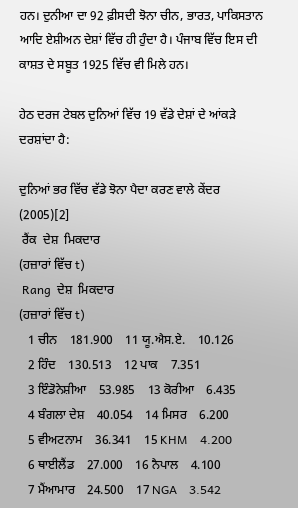ਹਨ। ਦੁਨੀਆ ਦਾ 92 ਫ਼ੀਸਦੀ ਝੋਨਾ ਚੀਨ, ਭਾਰਤ, ਪਾਕਿਸਤਾਨ ਆਦਿ ਏਸ਼ੀਅਨ ਦੇਸ਼ਾਂ ਵਿੱਚ ਹੀ ਹੁੰਦਾ ਹੈ। ਪੰਜਾਬ ਵਿੱਚ ਇਸ ਦੀ ਕਾਸ਼ਤ ਦੇ ਸਬੂਤ 1925 ਵਿੱਚ ਵੀ ਮਿਲੇ ਹਨ।

ਹੇਠ ਦਰਜ ਟੇਬਲ ਦੁਨਿਆਂ ਵਿੱਚ 19 ਵੱਡੇ ਦੇਸ਼ਾਂ ਦੇ ਆਂਕੜੇ ਦਰਸ਼ਾਂਦਾ ਹੈ:

ਦੁਨਿਆਂ ਭਰ ਵਿੱਚ ਵੱਡੇ ਝੋਨਾ ਪੈਦਾ ਕਰਣ ਵਾਲੇ ਕੇਂਦਰ (2005)[2]
 ਰੈਂਕ  ਦੇਸ਼  ਮਿਕਦਾਰ
(ਹਜ਼ਾਰਾਂ ਵਿੱਚ t)
 Rang  ਦੇਸ਼  ਮਿਕਦਾਰ
(ਹਜ਼ਾਰਾਂ ਵਿੱਚ t)
   1 ਚੀਨ    181.900    11 ਯੂ.ਐਸ.ਏ.    10.126
   2 ਹਿੰਦ    130.513    12 ਪਾਕ    7.351
   3 ਇੰਡੋਨੇਸ਼ੀਆ    53.985    13 ਕੋਰੀਆ    6.435
   4 ਬੰਗਲਾ ਦੇਸ਼    40.054    14 ਮਿਸਰ    6.200
   5 ਵੀਅਟਨਾਮ    36.341    15 KHM    4.200
   6 ਥਾਈਲੈਂਡ    27.000    16 ਨੈਪਾਲ    4.100
   7 ਮੈਂਆਮਾਰ    24.500    17 NGA    3.542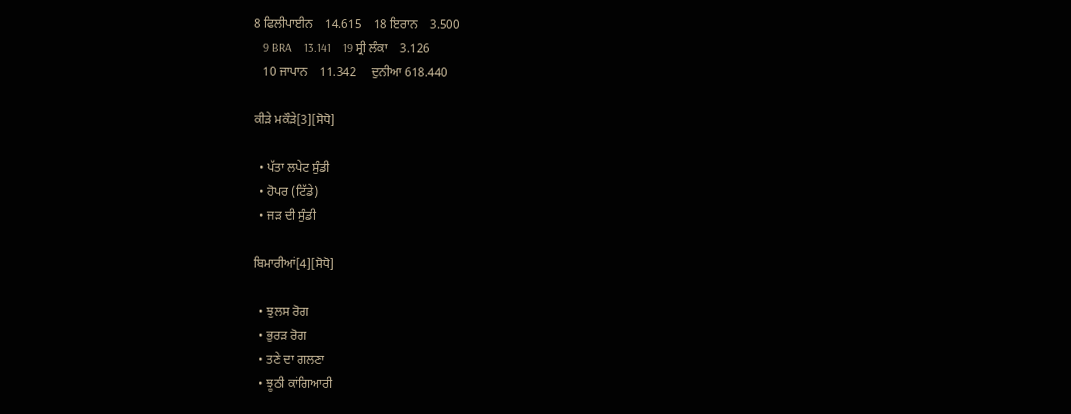8 ਫਿਲੀਪਾਈਨ    14.615    18 ਇਰਾਨ    3.500
   9 BRA    13.141    19 ਸ੍ਰੀ ਲੰਕਾ    3.126
   10 ਜਾਪਾਨ    11.342     ਦੁਨੀਆ 618.440

ਕੀੜੇ ਮਕੌੜੇ[3][ਸੋਧੋ]

  • ਪੱਤਾ ਲਪੇਟ ਸੁੰਡੀ
  • ਹੋਪਰ (ਟਿੱਡੇ)
  • ਜੜ ਦੀ ਸੁੰਡੀ

ਬਿਮਾਰੀਆਂ[4][ਸੋਧੋ]

  • ਝੁਲਸ ਰੋਗ
  • ਭੁਰੜ ਰੋਗ
  • ਤਣੇ ਦਾ ਗਲਣਾ
  • ਝੂਠੀ ਕਾਂਗਿਆਰੀ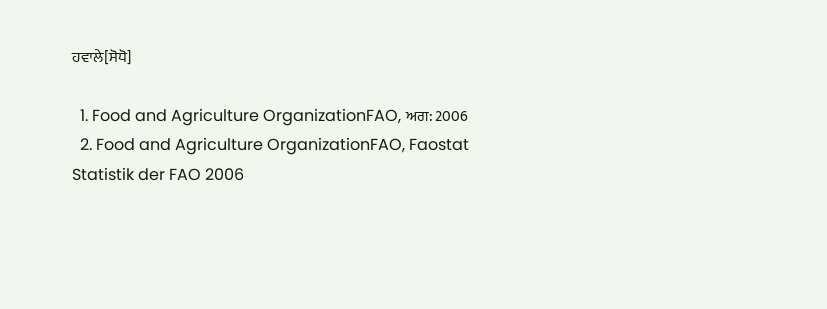ਹਵਾਲੇ[ਸੋਧੋ]

  1. Food and Agriculture OrganizationFAO, ਅਗ: 2006
  2. Food and Agriculture OrganizationFAO, Faostat Statistik der FAO 2006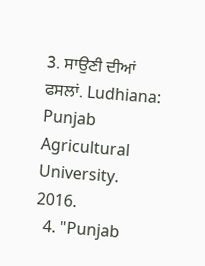3. ਸਾਉਣੀ ਦੀਆਂ ਫਸਲਾਂ. Ludhiana: Punjab Agricultural University. 2016.
  4. "Punjab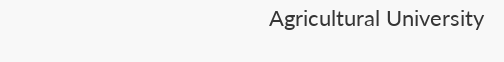Agricultural University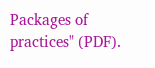Packages of practices" (PDF).